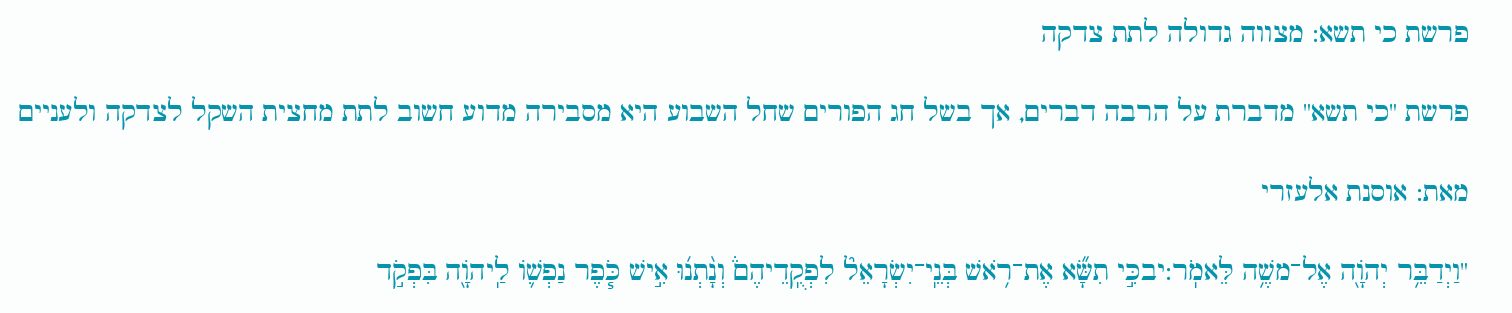פרשת כי תשא: מצווה גדולה לתת צדקה

פרשת "כי תשא" מדברת על הרבה דברים, אך בשל חג הפורים שחל השבוע היא מסבירה מדוע חשוב לתת מחצית השקל לצדקה ולעניים

מאת: אוסנת אלעזרי

"וַיְדַבֵּ֥ר יְהֹוָ֖ה אֶל־משֶׁ֥ה לֵּאמֹֽר:יבכִּ֣י תִשָּׂ֞א אֶת־רֹ֥אשׁ בְּנֵֽי־יִשְׂרָאֵל֘ לִפְקֻֽדֵיהֶם֒ וְנָ֨תְנ֜וּ אִ֣ישׁ כֹּ֧פֶר נַפְשׁ֛וֹ לַֽיהֹוָ֖ה בִּפְקֹ֣ד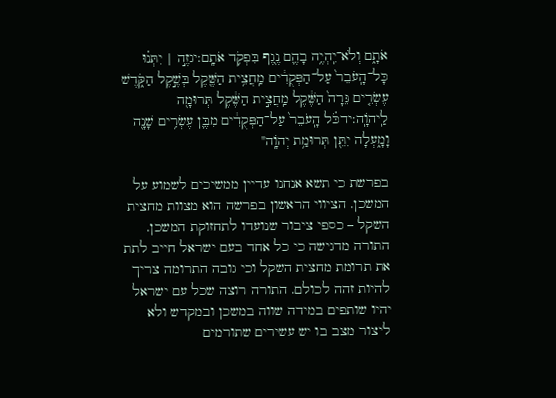אֹתָ֑ם וְלֹא־יִֽהְיֶ֥ה בָהֶ֛ם נֶ֖גֶף בִּפְקֹ֥ד אֹתָֽם:יגזֶ֣ה | יִתְּנ֗וּ כָּל־הָֽעֹבֵר֙ עַל־הַפְּקֻדִ֔ים מַֽחֲצִ֥ית הַשֶּׁ֖קֶל בְּשֶׁ֣קֶל הַקֹּ֑דֶשׁ עֶשְׂרִ֤ים גֵּרָה֙ הַשֶּׁ֔קֶל מַֽחֲצִ֣ית הַשֶּׁ֔קֶל תְּרוּמָ֖ה לַֽיהֹוָֽה:ידכֹּ֗ל הָֽעֹבֵר֙ עַל־הַפְּקֻדִ֔ים מִבֶּ֛ן עֶשְׂרִ֥ים שָׁנָ֖ה וָמָ֑עְלָה יִתֵּ֖ן תְּרוּמַ֥ת יְהֹוָֽה"

בפרשת כי תשא אנחנו עדיין ממשיכים לשמוע על המשכן. הציווי הראשון בפרשה הוא מצוות מחצית השקל – כספי ציבור שנועדו לתחזוקת המשכן. התורה מדגישה כי כל אחד בעם ישראל חייב לתת את תרומת מחצית השקל וכי גובה התרומה צריך להיות זהה לכולם. התורה רוצה שכל עם ישראל יהיו שותפים במידה שווה במשכן ובמקדש ולא ליצור מצב בו יש עשירים שתורמים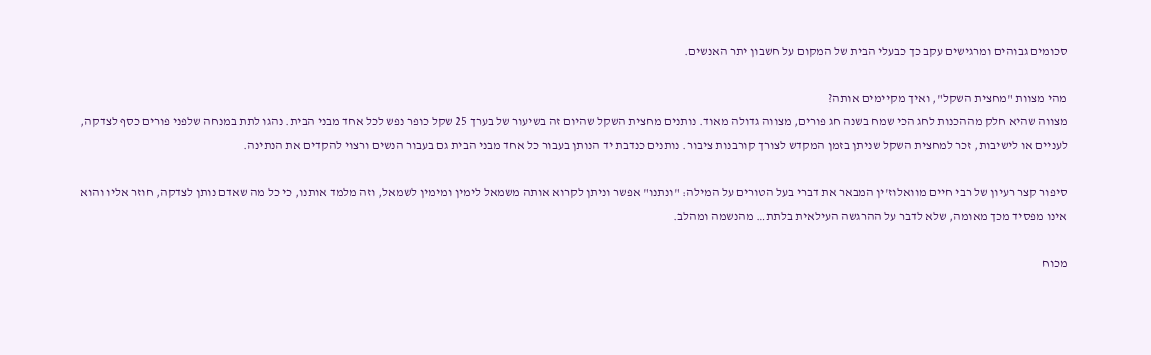סכומים גבוהים ומרגישים עקב כך כבעלי הבית של המקום על חשבון יתר האנשים.

מהי מצוות "מחצית השקל", ואיך מקיימים אותה?
מצווה שהיא חלק מההכנות לחג הכי שמח בשנה חג פורים, מצווה גדולה מאוד. נותנים מחצית השקל שהיום זה בשיעור של בערך 25 שקל כופר נפש לכל אחד מבני הבית. נהגו לתת במנחה שלפני פורים כסף לצדקה, לעניים או לישיבות, זכר למחצית השקל שניתן בזמן המקדש לצורך קורבנות ציבור. נותנים כנדבת יד הנותן בעבור כל אחד מבני הבית גם בעבור הנשים ורצוי להקדים את הנתינה.

סיפור קצר רעיון של רבי חיים מוואלוז'ין המבאר את דברי בעל הטורים על המילה: "ונתנו" אפשר וניתן לקרוא אותה משמאל לימין ומימין לשמאל, וזה מלמד אותנו, כי כל מה שאדם נותן לצדקה, חוזר אליו והוא אינו מפסיד מכך מאומה, שלא לדבר על ההרגשה העילאית בלתת… מהנשמה ומהלב.

מכוח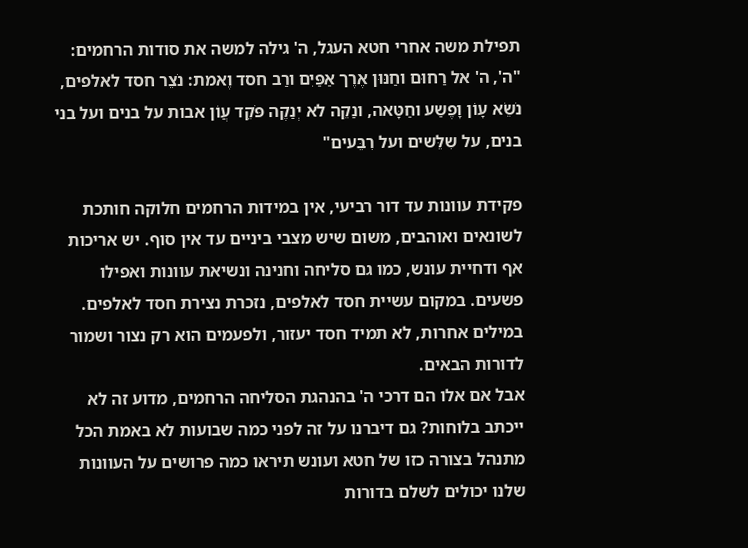תפילת משה אחרי חטא העגל, ה' גילה למשה את סודות הרחמים: "ה', ה' אל רַחוּם וחַנּוּן אֶרֶך אַפַּיִם ורַב חסד וֶאמת: נֹצֵר חסד לאלפים, נֹשֵׂא עָוֹן וָפֶשַע וחַטָּאה, ונַקֵה לא יְנַקֶה פֹּקֵד עֲוֹן אבות על בנים ועל בני בנים, על שִלֵּשים ועל רִבֵּעים"

פקידת עוונות עד דור רביעי, אין במידות הרחמים חלוקה חותכת לשונאים ואוהבים, משום שיש מצבי ביניים עד אין סוף. יש אריכות אף ודחיית עונש, כמו גם סליחה וחנינה ונשיאת עוונות ואפילו פשעים. במקום עשיית חסד לאלפים, נזכרת נצירת חסד לאלפים. במילים אחרות, לא תמיד חסד יעזור, ולפעמים הוא רק נצור ושמור לדורות הבאים.
אבל אם אלו הם דרכי ה' בהנהגת הסליחה הרחמים, מדוע זה לא ייכתב בלוחות? גם דיברנו על זה לפני כמה שבועות לא באמת הכל מתנהל בצורה כזו של חטא ועונש תיראו כמה פרושים על העוונות שלנו יכולים לשלם בדורות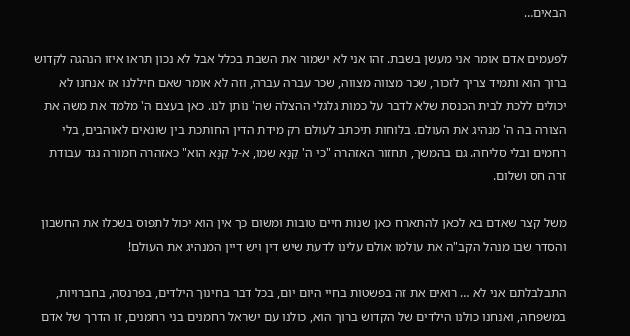הבאים…

לפעמים אדם אומר אני מעשן בשבת. זהו אני לא ישמור את השבת בכלל אבל לא נכון תראו איזו הנהגה לקדוש ברוך הוא ותמיד צריך לזכור, שכר מצווה מצווה, שכר עברה עברה, וזה לא אומר שאם חיללנו אז אנחנו לא יכולים ללכת לבית הכנסת שלא לדבר על כמות גלגלי ההצלה שה' נותן לנו. כאן בעצם ה' מלמד את משה את הצורה בה ה' מנהיג את העולם. בלוחות תיכתב לעולם רק מידת הדין החותכת בין שונאים לאוהבים, בלי רחמים ובלי סליחה. גם בהמשך, תחזור האזהרה "כי ה' קַנָּא שמו, א-ל קַנָּא הוא" כאזהרה חמורה נגד עבודת זרה חס ושלום.

משל קצר שאדם בא לכאן להתארח כאן שנות חיים טובות ומשום כך אין הוא יכול לתפוס בשכלו את החשבון והסדר שבו מנהל הקב"ה את עולמו אולם עלינו לדעת שיש דין ויש דיין המנהיג את העולם!

התבלבלתם אני לא … רואים את זה בפשטות בחיי היום יום, בכל דבר בחינוך הילדים, בפרנסה, בחברויות, במשפחה, ואנחנו כולנו הילדים של הקדוש ברוך הוא, כולנו עם ישראל רחמנים בני רחמנים, זו הדרך של אדם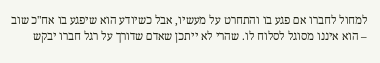למחול לחברו אם פגע בו והתחרט על מעשיו, אבל כשיודע הוא שיפגע בו אח"כ שוב – הוא איננו מסוגל לסלוח לו. שהרי לא ייתכן שאדם שדורך על רגל חברו יבקש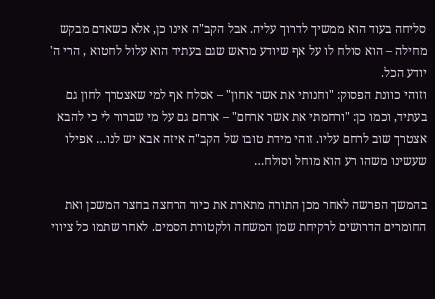סליחה בעוד הוא ממשיך לדרוך עליה. אבל הקב"ה אינו כן, אלא כשאדם מבקש מחילה – הוא סולח לו על אף שיודע מראש שגם בעתיד הוא עלול לחטוא , הרי ה' יודע הכל.
וזוהי כוונת הפסוק: "וחנותי את אשר אחון" – אסלח אף למי שאצטרך לחון גם בעתיד, וכמו כן: "ורחמתי את אשר ארחם" – ארחם גם על מי שברור לי כי להבא אצטרך שוב לרחם עליו. זוהי מידת טובו של הקב"ה איזה אבא יש לנו… אפילו שעשינו משהו רע הוא מוחל וסולח…

בהמשך הפרשה לאחר מכן התורה מתארת את כיור הרחצה בחצר המשכן ואת החומרים הדרושים לרקיחת שמן המשחה ולקטורת הסמים. לאחר שתמו כל ציווי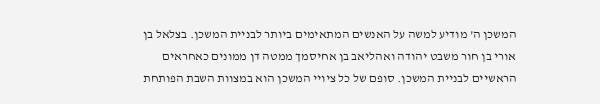המשכן ה' מודיע למשה על האנשים המתאימים ביותר לבניית המשכן. בצלאל בן אורי בן חור משבט יהודה ואהליאב בן אחיסמך ממטה דן ממונים כאחראים הראשיים לבניית המשכן. סופם של כל ציויי המשכן הוא במצוות השבת הפותחת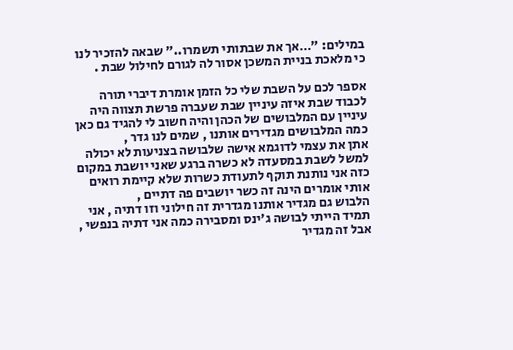במילים: "…אך את שבתותי תשמרו.." שבאה להזכיר לנו כי מלאכת בניית המשכן אסור לה לגורם לחילול שבת .

אספר לכם על השבת שלי כל הזמן אומרת דיברי תורה לכבוד שבת איזה עיניין שבת שעברה פרשת תצווה היה עיניין עם המלבושים של הכהן והיה חשוב לי להגיד גם כאן כמה המלבושים מגדירים אותנו , שמים לנו גדר ,
אתן את עצמי לדוגמא אישה שלבושה בצניעות לא יכולה למשל לשבת במסעדה לא כשרה ברגע שאני יושבת במקום כזה אני נותנת תוקף לתעודת כשרות שלא קיימת רואים אותי אומרים הינה זה כשר יושבים פה דתיים ,
הלבוש גם מגדיר אותנו מגדרית זה חילוני וזו דתיה , אני תמיד הייתי לבושה ג'ינס ומסבירה כמה אני דתיה בנפשי ,
אבל זה מגדיר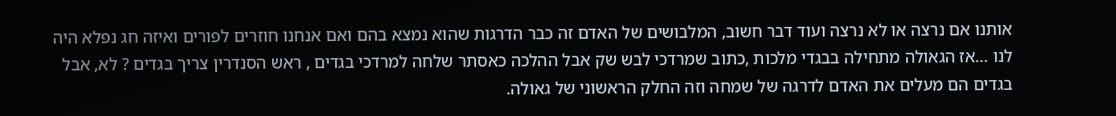אותנו אם נרצה או לא נרצה ועוד דבר חשוב, המלבושים של האדם זה כבר הדרגות שהוא נמצא בהם ואם אנחנו חוזרים לפורים ואיזה חג נפלא היה לנו …אז הגאולה מתחילה בבגדי מלכות ,כתוב שמרדכי לבש שק אבל ההלכה כאסתר שלחה למרדכי בגדים , ראש הסנדרין צריך בגדים ? לא, אבל בגדים הם מעלים את האדם לדרגה של שמחה וזה החלק הראשוני של גאולה.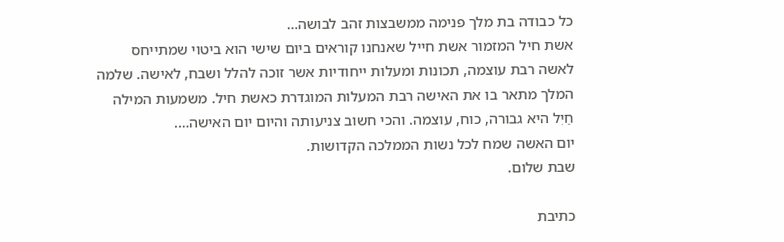כל כבודה בת מלך פנימה ממשבצות זהב לבושה…
אשת חיל המזמור אשת חייל שאנחנו קוראים ביום שישי הוא ביטוי שמתייחס לאשה רבת עוצמה, תכונות ומעלות ייחודיות אשר זוכה להלל ושבח, לאישה. שלמה המלך מתאר בו את האישה רבת המעלות המוגדרת כאשת חיל. משמעות המילה חַיִל היא גבורה, כוח, עוצמה. והכי חשוב צניעותה והיום יום האישה….
יום האשה שמח לכל נשות הממלכה הקדושות.
שבת שלום.

כתיבת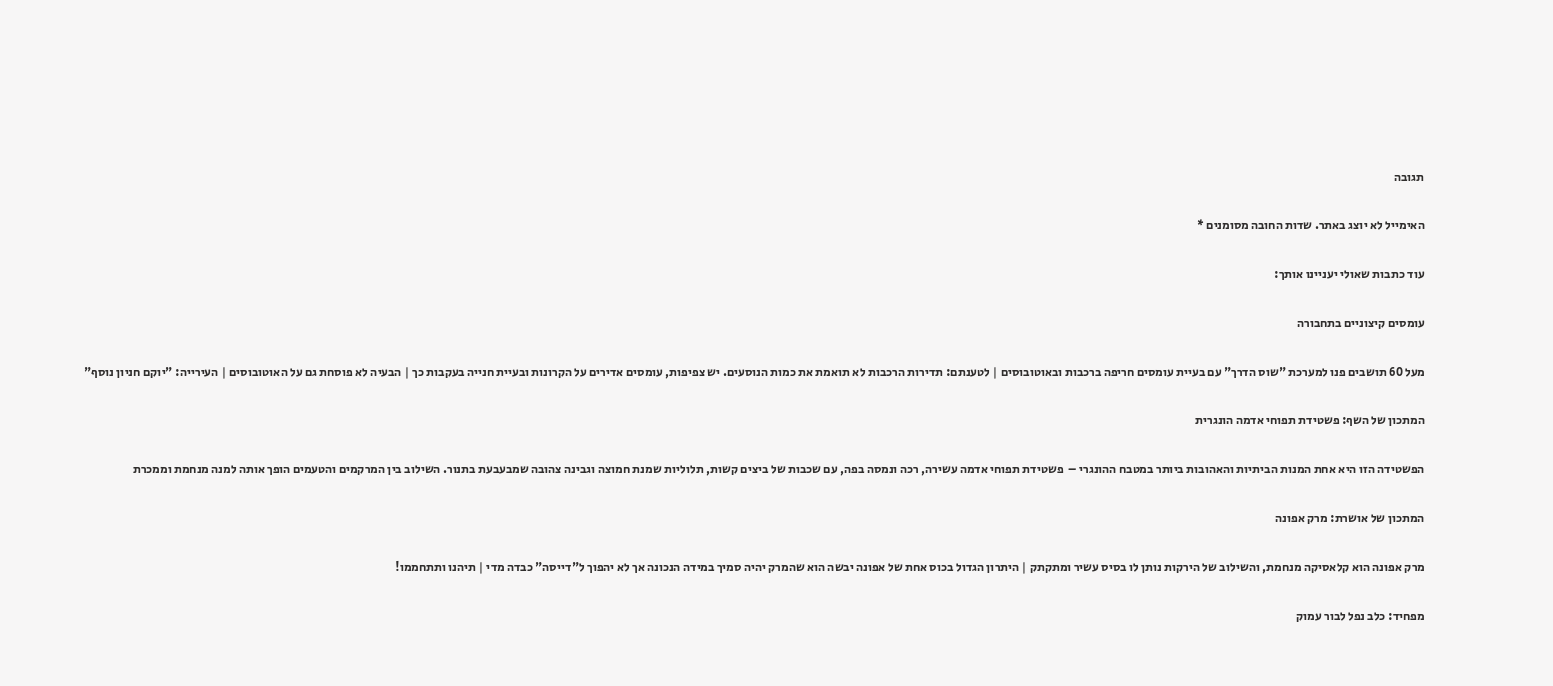תגובה

האימייל לא יוצג באתר. שדות החובה מסומנים *

עוד כתבות שאולי יעניינו אותך:

עומסים קיצוניים בתחבורה

מעל 60 תושבים פנו למערכת "שוס הדרך" עם בעיית עומסים חריפה ברכבות ובאוטובוסים | לטענתם: תדירות הרכבות לא תואמת את כמות הנוסעים. יש צפיפות, עומסים אדירים על הקרונות ובעיית חנייה בעקבות כך | הבעיה לא פוסחת גם על האוטובוסים | העירייה: "יוקם חניון נוסף"

המתכון של השף: פשטידת תפוחי אדמה הונגרית

הפשטידה הזו היא אחת המנות הביתיות והאהובות ביותר במטבח ההונגרי –  פשטידת תפוחי אדמה עשירה, רכה ונמסה בפה, עם שכבות של ביצים קשות, תלוליות שמנת חמוצה וגבינה צהובה שמבעבעת בתנור. השילוב בין המרקמים והטעמים הופך אותה למנה מנחמת וממכרת

המתכון של אושרת: מרק אפונה

מרק אפונה הוא קלאסיקה מנחמת, והשילוב של הירקות נותן לו בסיס עשיר ומתקתק | היתרון הגדול בכוס אחת של אפונה יבשה הוא שהמרק יהיה סמיך במידה הנכונה אך לא יהפוך ל"דייסה" כבדה מדי | תיהנו ותתחממו!

מפחיד: כלב נפל לבור עמוק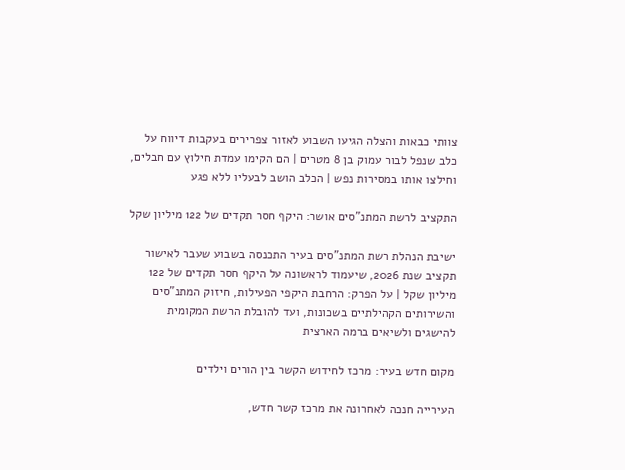צוותי כבאות והצלה הגיעו השבוע לאזור צפרירים בעקבות דיווח על כלב שנפל לבור עמוק בן 8 מטרים | הם הקימו עמדת חילוץ עם חבלים, וחילצו אותו במסירות נפש | הכלב הושב לבעליו ללא פגע

התקציב לרשת המתנ"סים אושר: היקף חסר תקדים של 122 מיליון שקל

ישיבת הנהלת רשת המתנ"סים בעיר התכנסה בשבוע שעבר לאישור תקציב שנת 2026, שיעמוד לראשונה על היקף חסר תקדים של 122 מיליון שקל | על הפרק: הרחבת היקפי הפעילות, חיזוק המתנ"סים והשירותים הקהילתיים בשכונות, ועד להובלת הרשת המקומית להישגים ולשיאים ברמה הארצית

מקום חדש בעיר: מרכז לחידוש הקשר בין הורים וילדים

העירייה חנכה לאחרונה את מרכז קשר חדש,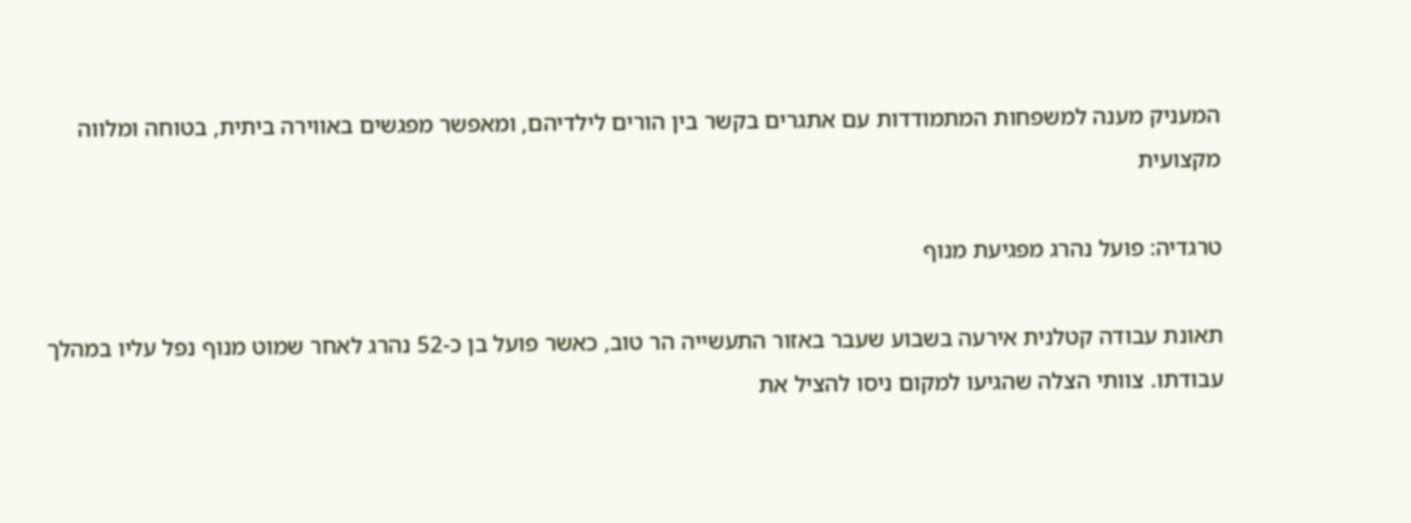המעניק מענה למשפחות המתמודדות עם אתגרים בקשר בין הורים לילדיהם, ומאפשר מפגשים באווירה ביתית, בטוחה ומלווה מקצועית

טרגדיה: פועל נהרג מפגיעת מנוף

תאונת עבודה קטלנית אירעה בשבוע שעבר באזור התעשייה הר טוב, כאשר פועל בן כ-52 נהרג לאחר שמוט מנוף נפל עליו במהלך עבודתו. צוותי הצלה שהגיעו למקום ניסו להציל את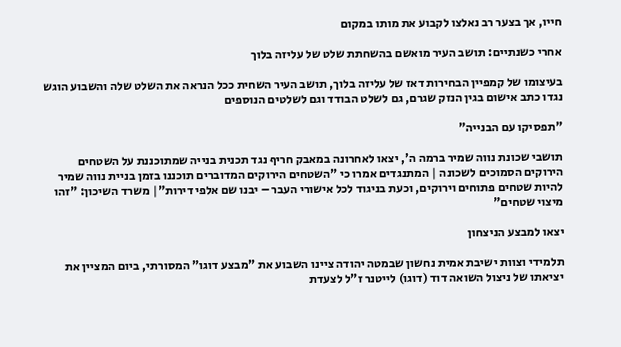חייו, אך בצער רב נאלצו לקבוע את מותו במקום

אחרי כשנתיים: תושב העיר מואשם בהשחתת שלט של עליזה בלוך

בעיצומו של קמפיין הבחירות דאז של עליזה בלוך, תושב העיר השחית ככל הנראה את השלט שלה והשבוע הוגש נגדו כתב אישום בגין הנזק שגרם, גם לשלט הבודד וגם לשלטים הנוספים

"תפסיקו עם הבנייה"

תושבי שכונת נווה שמיר ברמה ה', יצאו לאחרונה במאבק חריף נגד תכנית בנייה שמתוכננת על השטחים הירוקים הסמוכים לשכונה | המתנגדים אמרו כי "השטחים הירוקים המדוברים תוכננו בזמן בניית נווה שמיר להיות שטחים פתוחים וירוקים, וכעת בניגוד לכל אישורי העבר – יבנו שם אלפי דירות"| משרד השיכון: "זהו מיצוי שטחים"

יצאו למבצע הניצחון

תלמידי וצוות ישיבת אמית נחשון שבמטה יהודה ציינו השבוע את "מבצע דוגו" המסורתי, ביום המציין את יציאתו של ניצול השואה דוד (דוגו) לייטנר ז"ל לצעדת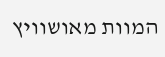המוות מאושוויץ